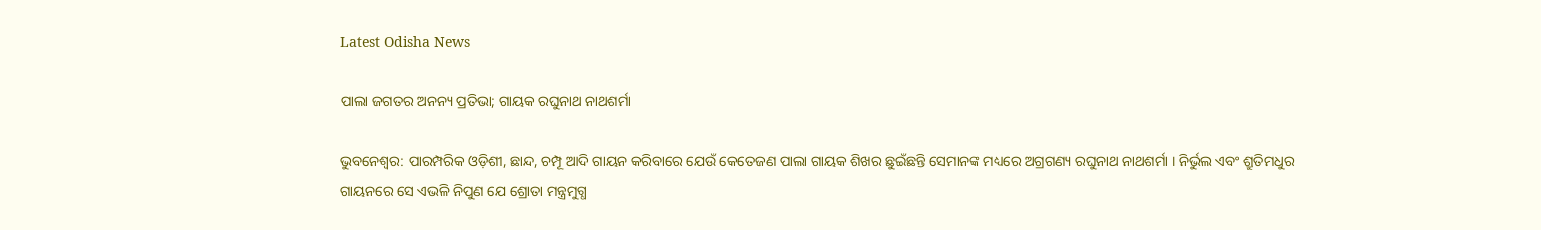Latest Odisha News

ପାଲା ଜଗତର ଅନନ୍ୟ ପ୍ରତିଭା; ଗାୟକ ରଘୁନାଥ ନାଥଶର୍ମା

ଭୁବନେଶ୍ୱର: ପାରମ୍ପରିକ ଓଡ଼ିଶୀ, ଛାନ୍ଦ, ଚମ୍ପୂ ଆଦି ଗାୟନ କରିବାରେ ଯେଉଁ କେତେଜଣ ପାଲା ଗାୟକ ଶିଖର ଛୁଇଁଛନ୍ତି ସେମାନଙ୍କ ମଧ୍ୟରେ ଅଗ୍ରଗଣ୍ୟ ରଘୁନାଥ ନାଥଶର୍ମା । ନିର୍ଭୁଲ ଏବଂ ଶ୍ରୁତିମଧୁର ଗାୟନରେ ସେ ଏଭଳି ନିପୁଣ ଯେ ଶ୍ରୋତା ମନ୍ତ୍ରମୁଗ୍ଧ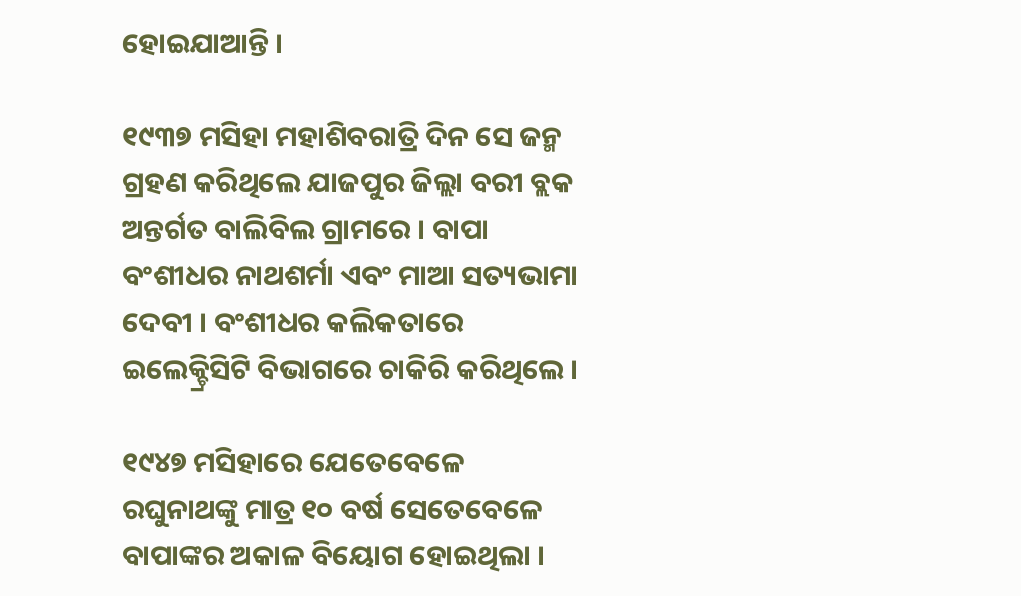ହୋଇଯାଆନ୍ତି ।

୧୯୩୭ ମସିହା ମହାଶିବରାତ୍ରି ଦିନ ସେ ଜନ୍ମ ଗ୍ରହଣ କରିଥିଲେ ଯାଜପୁର ଜିଲ୍ଲା ବରୀ ବ୍ଲକ ଅନ୍ତର୍ଗତ ବାଲିବିଲ ଗ୍ରାମରେ । ବାପା ବଂଶୀଧର ନାଥଶର୍ମା ଏବଂ ମାଆ ସତ୍ୟଭାମା ଦେବୀ । ବଂଶୀଧର କଲିକତାରେ ଇଲେକ୍ଚ୍ରିସିଟି ବିଭାଗରେ ଚାକିରି କରିଥିଲେ ।

୧୯୪୭ ମସିହାରେ ଯେତେବେଳେ ରଘୁନାଥଙ୍କୁ ମାତ୍ର ୧୦ ବର୍ଷ ସେତେବେଳେ ବାପାଙ୍କର ଅକାଳ ବିୟୋଗ ହୋଇଥିଲା ।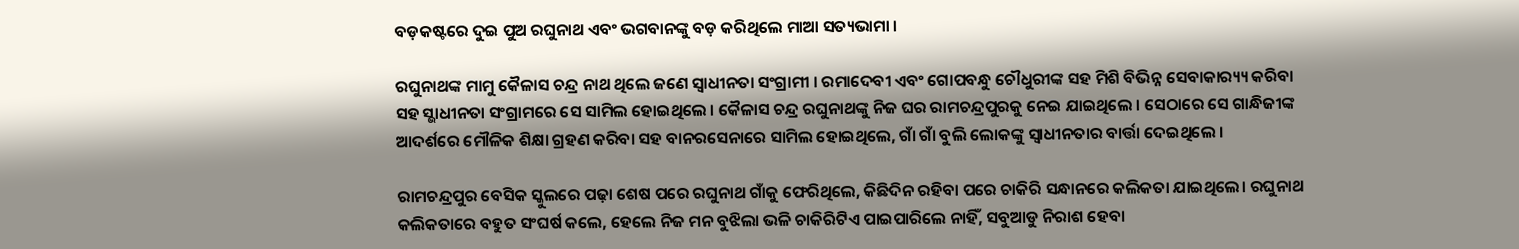ବଡ଼କଷ୍ଟରେ ଦୁଇ ପୁଅ ରଘୁନାଥ ଏବଂ ଭଗବାନଙ୍କୁ ବଡ଼ କରିଥିଲେ ମାଆ ସତ୍ୟଭାମା ।

ରଘୁନାଥଙ୍କ ମାମୁ କୈଳାସ ଚନ୍ଦ୍ର ନାଥ ଥିଲେ ଜଣେ ସ୍ବାଧୀନତା ସଂଗ୍ରାମୀ । ରମାଦେବୀ ଏବଂ ଗୋପବନ୍ଧୁ ଚୌଧୁରୀଙ୍କ ସହ ମିଶି ବିଭିନ୍ନ ସେବାକାର‌୍ୟ୍ୟ କରିବା ସହ ସ୍ଭାଧୀନତା ସଂଗ୍ରାମରେ ସେ ସାମିଲ ହୋଇଥିଲେ । କୈଳାସ ଚନ୍ଦ୍ର ରଘୁନାଥଙ୍କୁ ନିଜ ଘର ରାମଚନ୍ଦ୍ରପୁରକୁ ନେଇ ଯାଇଥିଲେ । ସେଠାରେ ସେ ଗାନ୍ଧିଜୀଙ୍କ ଆଦର୍ଶରେ ମୌଳିକ ଶିକ୍ଷା ଗ୍ରହଣ କରିବା ସହ ବାନରସେନାରେ ସାମିଲ ହୋଇଥିଲେ, ଗାଁ ଗାଁ ବୁଲି ଲୋକଙ୍କୁ ସ୍ବାଧୀନତାର ବାର୍ତ୍ତା ଦେଇଥିଲେ ।

ରାମଚନ୍ଦ୍ରପୁର ବେସିକ ସ୍କୁଲରେ ପଢ଼ା ଶେଷ ପରେ ରଘୁନାଥ ଗାଁକୁ ଫେରିଥିଲେ, କିଛିଦିନ ରହିବା ପରେ ଚାକିରି ସନ୍ଧାନରେ କଲିକତା ଯାଇଥିଲେ। ରଘୁନାଥ କଲିକତାରେ ବହୁତ ସଂଘର୍ଷ କଲେ, ହେଲେ ନିଜ ମନ ବୁଝିଲା ଭଳି ଚାକିରିଟିଏ ପାଇପାରିଲେ ନାହିଁ, ସବୁଆଡୁ ନିରାଶ ହେବା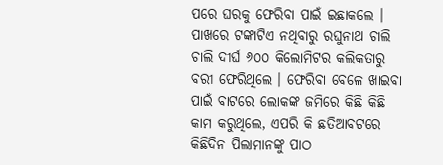ପରେ ଘରକୁ ଫେରିବା ପାଇଁ ଇଛାକଲେ । ପାଖରେ ଟଙ୍କାଟିଏ ନଥିବାରୁ ରଘୁନାଥ ଚାଲି ଚାଲି ଦୀର୍ଘ ୬୦୦ କିଲୋମିଟର କଲିକତାରୁ ବରୀ ଫେରିଥିଲେ । ଫେରିବା ବେଳେ ଖାଇବା ପାଇଁ ବାଟରେ ଲୋକଙ୍କ ଜମିରେ କିଛି କିଛି କାମ କରୁଥିଲେ, ଏପରି କି ଛତିଆବଟରେ କିଛିଦିନ ପିଲାମାନଙ୍କୁ ପାଠ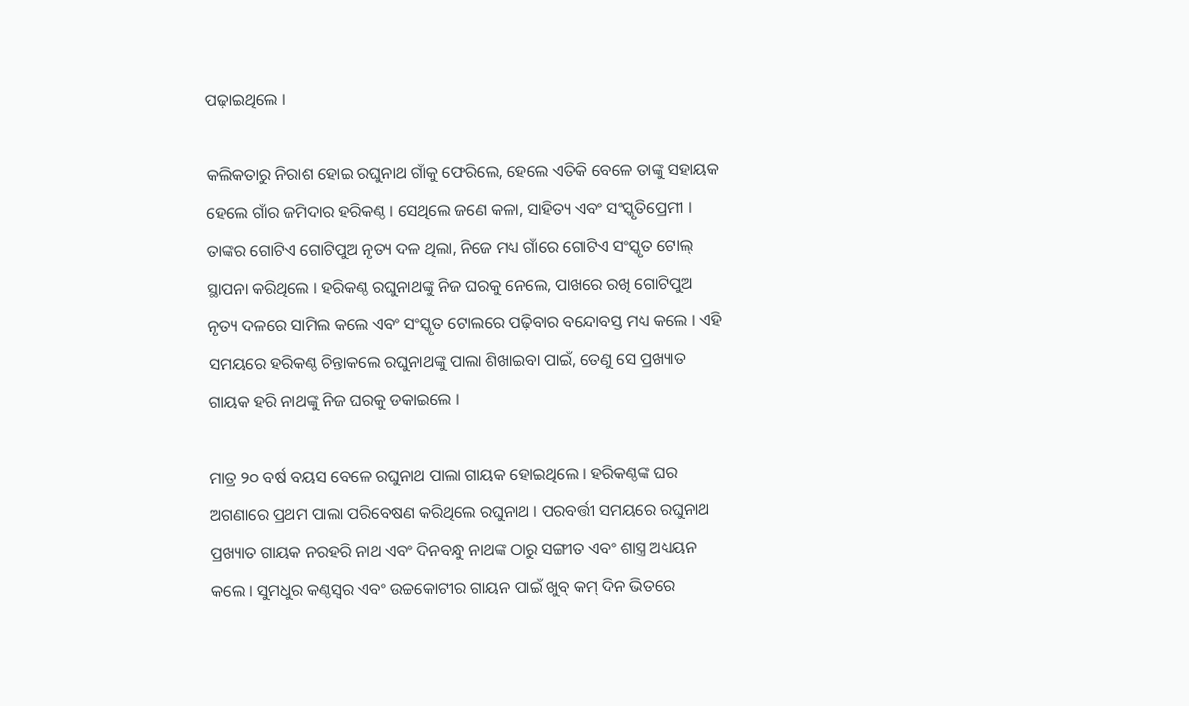ପଢ଼ାଇଥିଲେ ।

କଲିକତାରୁ ନିରାଶ ହୋଇ ରଘୁନାଥ ଗାଁକୁ ଫେରିଲେ, ହେଲେ ଏତିକି ବେଳେ ତାଙ୍କୁ ସହାୟକ ହେଲେ ଗାଁର ଜମିଦାର ହରିକଣ୍ଠ । ସେଥିଲେ ଜଣେ କଳା, ସାହିତ୍ୟ ଏବଂ ସଂସ୍କୃତିପ୍ରେମୀ । ତାଙ୍କର ଗୋଟିଏ ଗୋଟିପୁଅ ନୃତ୍ୟ ଦଳ ଥିଲା, ନିଜେ ମଧ୍ୟ ଗାଁରେ ଗୋଟିଏ ସଂସ୍କୃତ ଟୋଲ୍ ସ୍ଥାପନା କରିଥିଲେ । ହରିକଣ୍ଠ ରଘୁନାଥଙ୍କୁ ନିଜ ଘରକୁ ନେଲେ, ପାଖରେ ରଖି ଗୋଟିପୁଅ ନୃତ୍ୟ ଦଳରେ ସାମିଲ କଲେ ଏବଂ ସଂସ୍କୃତ ଟୋଲରେ ପଢ଼ିବାର ବନ୍ଦୋବସ୍ତ ମଧ୍ୟ କଲେ । ଏହି ସମୟରେ ହରିକଣ୍ଠ ଚିନ୍ତାକଲେ ରଘୁନାଥଙ୍କୁ ପାଲା ଶିଖାଇବା ପାଇଁ, ତେଣୁ ସେ ପ୍ରଖ୍ୟାତ ଗାୟକ ହରି ନାଥଙ୍କୁ ନିଜ ଘରକୁ ଡକାଇଲେ ।

ମାତ୍ର ୨୦ ବର୍ଷ ବୟସ ବେଳେ ରଘୁନାଥ ପାଲା ଗାୟକ ହୋଇଥିଲେ । ହରିକଣ୍ଠଙ୍କ ଘର ଅଗଣାରେ ପ୍ରଥମ ପାଲା ପରିବେଷଣ କରିଥିଲେ ରଘୁନାଥ । ପରବର୍ତ୍ତୀ ସମୟରେ ରଘୁନାଥ ପ୍ରଖ୍ୟାତ ଗାୟକ ନରହରି ନାଥ ଏବଂ ଦିନବନ୍ଧୁ ନାଥଙ୍କ ଠାରୁ ସଙ୍ଗୀତ ଏବଂ ଶାସ୍ତ୍ର ଅଧ୍ୟୟନ କଲେ । ସୁମଧୁର କଣ୍ଠସ୍ବର ଏବଂ ଉଚ୍ଚକୋଟୀର ଗାୟନ ପାଇଁ ଖୁବ୍ କମ୍ ଦିନ ଭିତରେ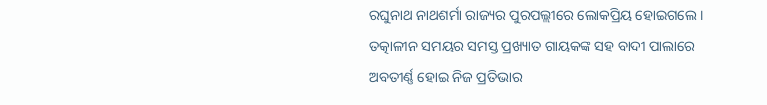ରଘୁନାଥ ନାଥଶର୍ମା ରାଜ୍ୟର ପୁରପଲ୍ଲୀରେ ଲୋକପ୍ରିୟ ହୋଇଗଲେ । ତତ୍କାଳୀନ ସମୟର ସମସ୍ତ ପ୍ରଖ୍ୟାତ ଗାୟକଙ୍କ ସହ ବାଦୀ ପାଲାରେ ଅବତୀର୍ଣ୍ଣ ହୋଇ ନିଜ ପ୍ରତିଭାର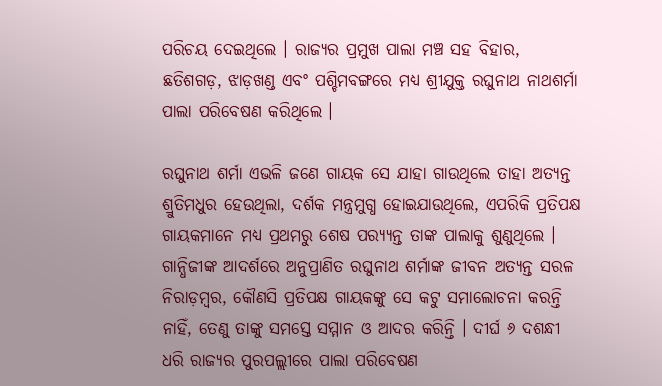ପରିଚୟ ଦେଇଥିଲେ । ରାଜ୍ୟର ପ୍ରମୁଖ ପାଲା ମଞ୍ଚ ସହ ବିହାର, ଛତିଶଗଡ଼, ଝାଡ଼ଖଣ୍ଡ ଏବଂ ପଶ୍ଚିମବଙ୍ଗରେ ମଧ୍ୟ ଶ୍ରୀଯୁକ୍ତ ରଘୁନାଥ ନାଥଶର୍ମା ପାଲା ପରିବେଷଣ କରିଥିଲେ ।

ରଘୁନାଥ ଶର୍ମା ଏଭଳି ଜଣେ ଗାୟକ ସେ ଯାହା ଗାଉଥିଲେ ତାହା ଅତ୍ୟନ୍ତ ଶ୍ରୁତିମଧୁର ହେଉଥିଲା, ଦର୍ଶକ ମନ୍ତ୍ରମୁଗ୍ଧ ହୋଇଯାଉଥିଲେ, ଏପରିକି ପ୍ରତିପକ୍ଷ ଗାୟକମାନେ ମଧ୍ୟ ପ୍ରଥମରୁ ଶେଷ ପର‌୍ୟ୍ୟନ୍ତ ତାଙ୍କ ପାଲାକୁ ଶୁଣୁଥିଲେ । ଗାନ୍ଧିଜୀଙ୍କ ଆଦର୍ଶରେ ଅନୁପ୍ରାଣିତ ରଘୁନାଥ ଶର୍ମାଙ୍କ ଜୀବନ ଅତ୍ୟନ୍ତ ସରଳ ନିରାଡ଼ମ୍ବର, କୌଣସି ପ୍ରତିପକ୍ଷ ଗାୟକଙ୍କୁ ସେ କଟୁ ସମାଲୋଚନା କରନ୍ତି ନାହିଁ, ତେଣୁ ତାଙ୍କୁ ସମସ୍ତେ ସମ୍ମାନ ଓ ଆଦର କରିନ୍ତି । ଦୀର୍ଘ ୬ ଦଶନ୍ଧୀ ଧରି ରାଜ୍ୟର ପୁରପଲ୍ଲୀରେ ପାଲା ପରିବେଷଣ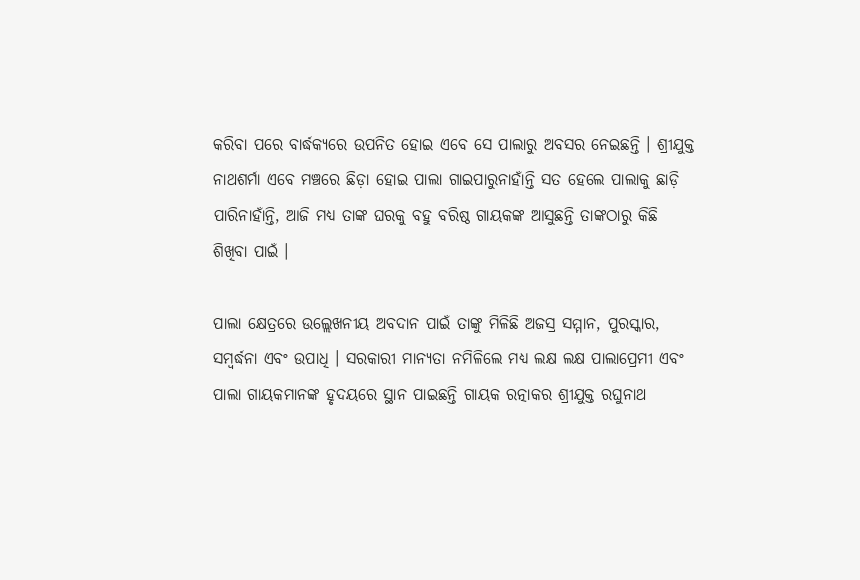କରିବା ପରେ ବାର୍ଦ୍ଧକ୍ୟରେ ଉପନିତ ହୋଇ ଏବେ ସେ ପାଲାରୁ ଅବସର ନେଇଛନ୍ତି । ଶ୍ରୀଯୁକ୍ତ ନାଥଶର୍ମା ଏବେ ମଞ୍ଚରେ ଛିଡ଼ା ହୋଇ ପାଲା ଗାଇପାରୁନାହାଁନ୍ତି ସତ ହେଲେ ପାଲାକୁ ଛାଡ଼ି ପାରିନାହାଁନ୍ତି, ଆଜି ମଧ୍ୟ ତାଙ୍କ ଘରକୁ ବହୁ ବରିଷ୍ଠ ଗାୟକଙ୍କ ଆସୁଛନ୍ତି ତାଙ୍କଠାରୁ କିଛି ଶିଖିବା ପାଇଁ ।

ପାଲା କ୍ଷେତ୍ରରେ ଉଲ୍ଲେଖନୀୟ ଅବଦାନ ପାଇଁ ତାଙ୍କୁ ମିଳିଛି ଅଜସ୍ର ସମ୍ମାନ, ପୁରସ୍କାର, ସମ୍ବର୍ଦ୍ଧନା ଏବଂ ଉପାଧି । ସରକାରୀ ମାନ୍ୟତା ନମିଳିଲେ ମଧ୍ୟ ଲକ୍ଷ ଲକ୍ଷ ପାଲାପ୍ରେମୀ ଏବଂ ପାଲା ଗାୟକମାନଙ୍କ ହୃଦୟରେ ସ୍ଥାନ ପାଇଛନ୍ତି ଗାୟକ ରତ୍ନାକର ଶ୍ରୀଯୁକ୍ତ ରଘୁନାଥ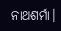ନାଥଶର୍ମା।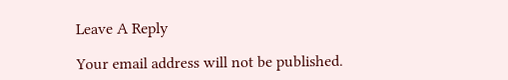Leave A Reply

Your email address will not be published.